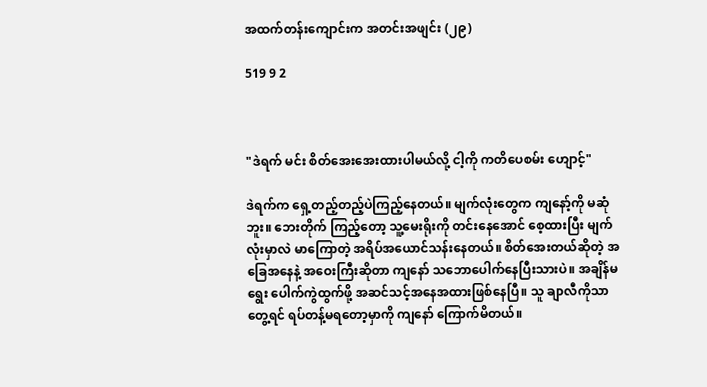အထက်တန်းကျောင်းက အတင်းအဖျင်း (၂၉)

519 9 2



"ဒဲရက် မင်း စိတ်အေးအေးထားပါမယ်လို့ ငါ့ကို ကတိပေစမ်း ဟျောင့်"

ဒဲရက်က ရှေ့တည့်တည့်ပဲကြည့်နေတယ်။ မျက်လုံးတွေက ကျနော့်ကို မဆုံဘူး။ ဘေးတိုက် ကြည့်တော့ သူ့မေးရိုးကို တင်းနေအောင် စေ့ထားပြီး မျက်လုံးမှာလဲ မာကြောတဲ့ အရိပ်အယောင်သန်းနေတယ်။ စိတ်အေးတယ်ဆိုတဲ့ အခြေအနေနဲ့ အဝေးကြီးဆိုတာ ကျနော် သဘောပေါက်နေပြီးသားပဲ။ အချိန်မရွေး ပေါက်ကွဲထွက်ဖို့ အဆင်သင့်အနေအထားဖြစ်နေပြီ။ သူ ချာလီကိုသာတွေ့ရင် ရပ်တန့်မရတော့မှာကို ကျနော် ကြောက်မိတယ်။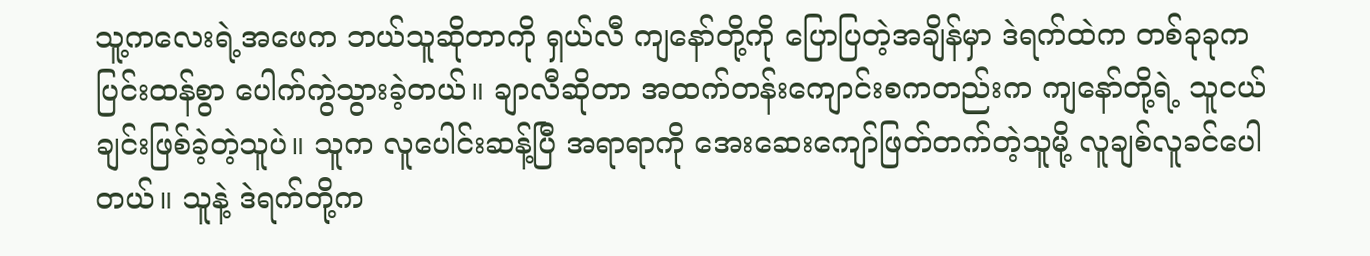သူ့ကလေးရဲ့အဖေက ဘယ်သူဆိုတာကို ရှယ်လီ ကျနော်တို့ကို ပြောပြတဲ့အချိန်မှာ ဒဲရက်ထဲက တစ်ခုခုက ပြင်းထန်စွာ ပေါက်ကွဲသွားခဲ့တယ်။ ချာလီဆိုတာ အထက်တန်းကျောင်းစကတည်းက ကျနော်တို့ရဲ့ သူငယ်ချင်းဖြစ်ခဲ့တဲ့သူပဲ။ သူက လူပေါင်းဆန့်ပြီ အရာရာကို အေးဆေးကျော်ဖြတ်တက်တဲ့သူမို့ လူချစ်လူခင်ပေါတယ်။ သူနဲ့ ဒဲရက်တို့က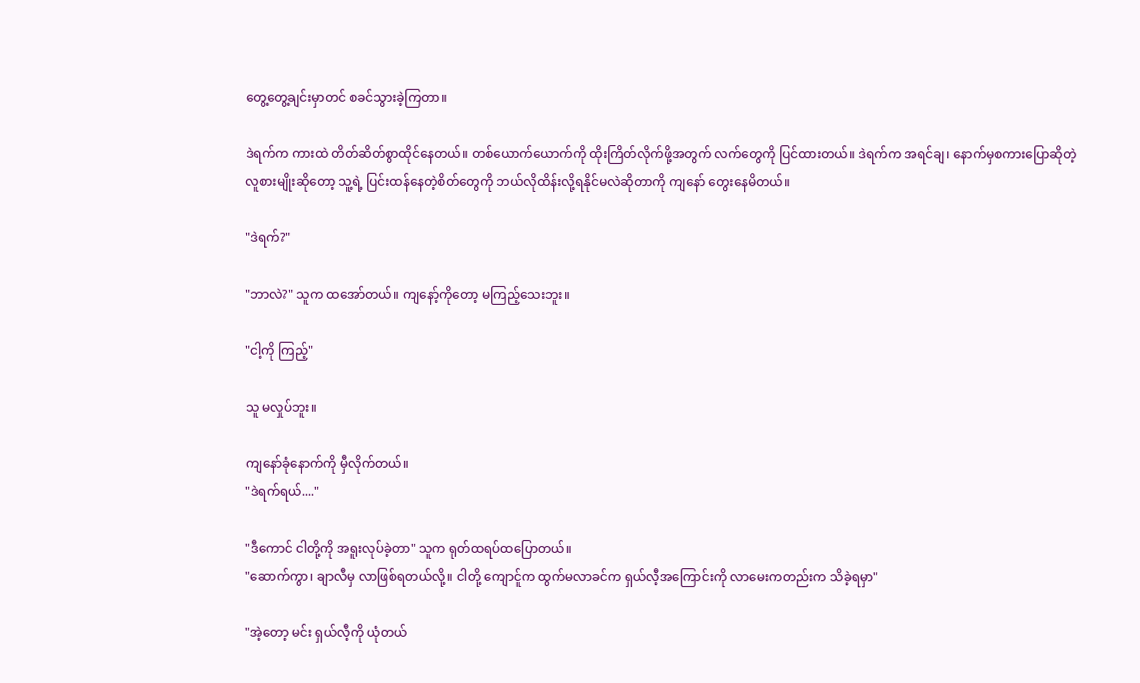တွေ့တွေ့ချင်းမှာတင် စခင်သွားခဲ့ကြတာ။

ဒဲရက်က ကားထဲ တိတ်ဆိတ်စွာထိုင်နေတယ်။ တစ်ယောက်ယောက်ကို ထိုးကြိတ်လိုက်ဖို့အတွက် လက်တွေကို ပြင်ထားတယ်။ ဒဲရက်က အရင်ချ၊ နောက်မှစကားပြောဆိုတဲ့ လူစားမျိုးဆိုတော့ သူ့ရဲ့ ပြင်းထန်နေတဲ့စိတ်တွေကို ဘယ်လိုထိန်းလို့ရနိုင်မလဲဆိုတာကို ကျနော် တွေးနေမိတယ်။

"ဒဲရက်?"

"ဘာလဲ?" သူက ထအော်တယ်။ ကျနော့်ကိုတော့ မကြည့်သေးဘူး။

"ငါ့ကို ကြည့်"

သူ မလှုပ်ဘူး။

ကျနော်ခုံနောက်ကို မှီလိုက်တယ်။
"ဒဲရက်ရယ်...."

"ဒီကောင် ငါတို့ကို အရူးလုပ်ခဲ့တာ" သူက ရုတ်ထရပ်ထပြောတယ်။
"ဆောက်ကွာ၊ ချာလီမှ လာဖြစ်ရတယ်လို့။ ငါတို့ ကျောင်ူက ထွက်မလာခင်က ရှယ်လီ့အကြောင်းကို လာမေးကတည်းက သိခဲ့ရမှာ"

"အဲ့တော့ မင်း ရှယ်လီ့ကို ယုံ‌တယ်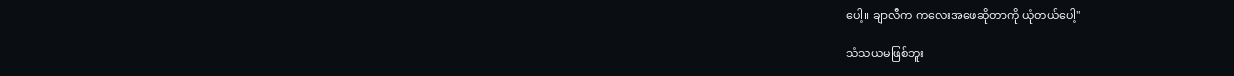ပေါ့။ ချာလီက ကလေးအဖေဆိုတာကို ယုံတယ်ပေါ့"

သံသယမဖြစ်ဘူး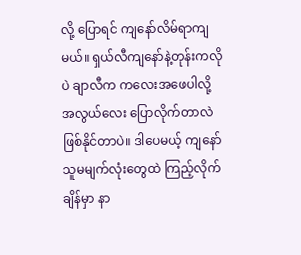လို့ ပြောရင် ကျနော်လိမ်ရာကျမယ်။ ရှယ်လီကျနော်နဲ့တုန်းကလိုပဲ ချာလီက ကလေးအဖေပါလို့ အလွယ်လေး ပြောလိုက်တာလဲ ဖြစ်နိုင်တာပဲ။ ဒါပေမယ့် ကျနော် သူမမျက်လုံးတွေထဲ ကြည့်လိုက်ချိန်မှာ နာ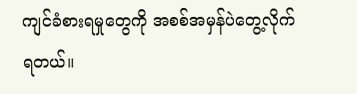ကျင်ခံစားရမှုတွေကို အစစ်အမှန်ပဲတွေ့လိုက်ရတယ်။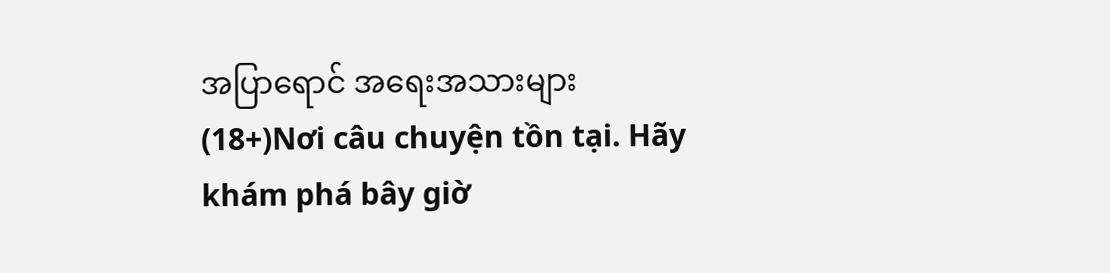အပြာရောင် အရေးအသားများ (18+)Nơi câu chuyện tồn tại. Hãy khám phá bây giờ